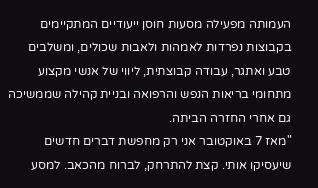העמותה מפעילה מסעות חוסן ייעודיים המתקיימים בקבוצות נפרדות לאמהות ולאבות שכולים, ומשלבים טבע ואתגר, עבודה קבוצתית, ליווי של אנשי מקצוע מתחומי בריאות הנפש והרפואה ובניית קהילה שממשיכה גם אחרי החזרה הביתה.
"מאז 7 באוקטובר אני רק מחפשת דברים חדשים שיעסיקו אותי. קצת להתרחק, לברוח מהכאב. למסע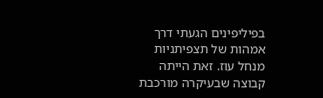בפיליפינים הגעתי דרך אמהות של תצפיתניות מנחל עוז. זאת הייתה קבוצה שבעיקרה מורכבת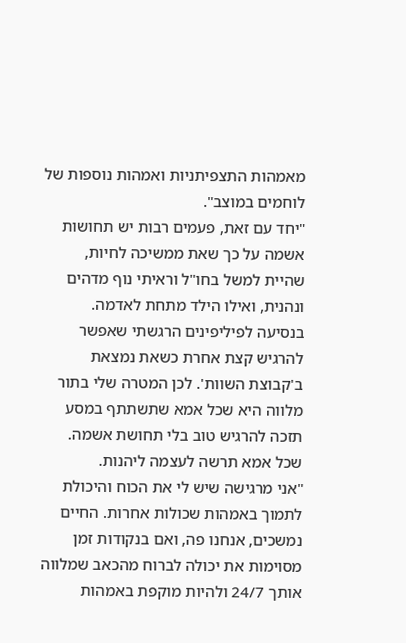מאמהות התצפיתניות ואמהות נוספות של לוחמים במוצב".
"יחד עם זאת, פעמים רבות יש תחושות אשמה על כך שאת ממשיכה לחיות, שהיית למשל בחו"ל וראיתי נוף מדהים ונהנית, ואילו הילד מתחת לאדמה. בנסיעה לפיליפינים הרגשתי שאפשר להרגיש קצת אחרת כשאת נמצאת ב'קבוצת השוות'. לכן המטרה שלי בתור מלווה היא שכל אמא שתשתתף במסע תזכה להרגיש טוב בלי תחושת אשמה. שכל אמא תרשה לעצמה ליהנות.
"אני מרגישה שיש לי את הכוח והיכולת לתמוך באמהות שכולות אחרות. החיים נמשכים, אנחנו פה, ואם בנקודות זמן מסוימות את יכולה לברוח מהכאב שמלווה אותך 24/7 ולהיות מוקפת באמהות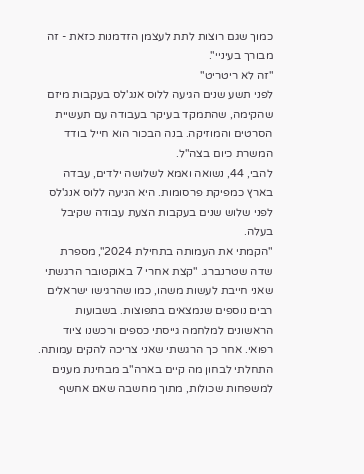כמוך שגם רוצות לתת לעצמן הזדמנות כזאת - זה מבורך בעיניי".
"זה לא ריטריט"
לפני תשע שנים הגיעה ללוס אנג'לס בעקבות מיזם שהקימה, שהתמקד בעיקר בעבודה עם תעשיית הסרטים והמוזיקה. בנה הבכור הוא חייל בודד המשרת כיום בצה"ל.
להבי, 44, נשואה ואמא לשלושה ילדים, עבדה בארץ כמפיקת פרסומות. היא הגיעה ללוס אנג'לס לפני שלוש שנים בעקבות הצעת עבודה שקיבל בעלה.
"הקמתי את העמותה בתחילת 2024", מספרת שדה שטרנברג. "קצת אחרי 7 באוקטובר הרגשתי שאני חייבת לעשות משהו, כמו שהרגישו ישראלים רבים נוספים שנמצאים בתפוצות. בשבועות הראשונים למלחמה גייסתי כספים ורכשנו ציוד רפואי. אחר כך הרגשתי שאני צריכה להקים עמותה. התחלתי לבחון מה קיים בארה"ב מבחינת מענים למשפחות שכולות, מתוך מחשבה שאם אחשף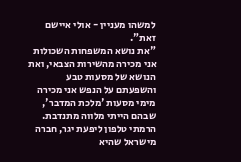למשהו מעניין - אולי איישם זאת".
"את נושא המשפחות השכולות אני מכירה מהשירות הצבאי, ואת הנושא של מסעות טבע והשפעתם על הנפש אני מכירה מימי מסעות 'מלכת המדבר', שבהם הייתי מלווה מתנדבת. הרמתי טלפון ליפעת יגר, חברה מישראל שהיא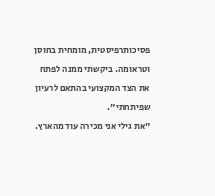פסיכותרפיסטית, מומחית בחוסן וטראומה. ביקשתי ממנה לפתח את הצד המקצועי בהתאם לרעיון שפיתחתי".
"את גילי אני מכירה עוד מהארץ.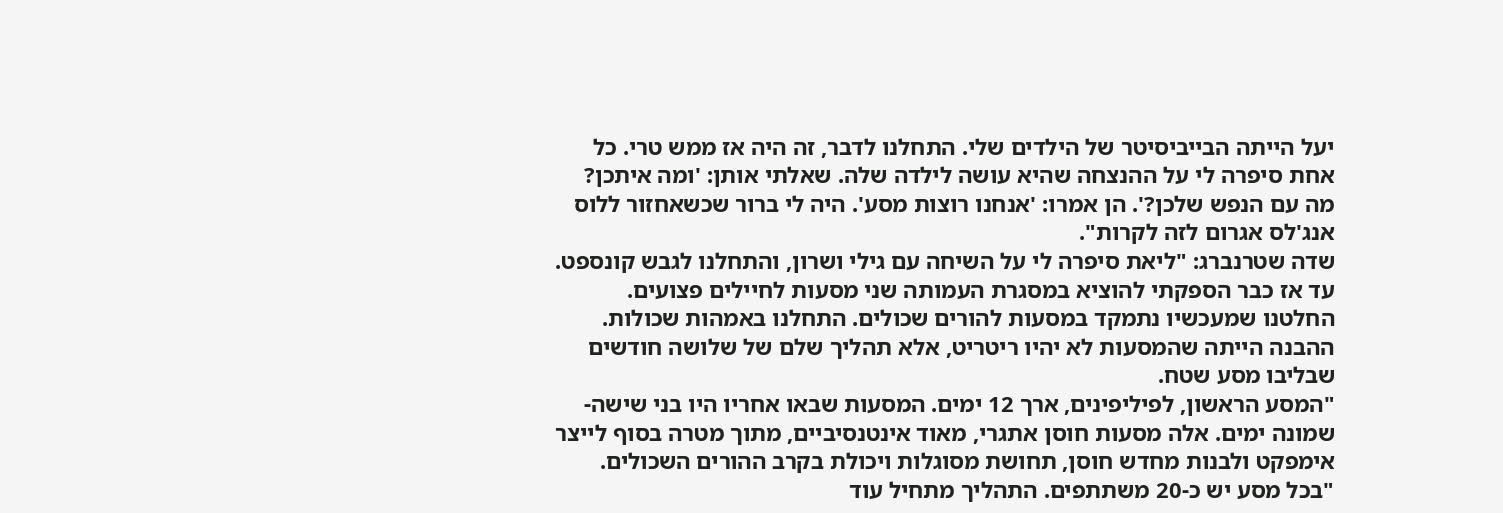יעל הייתה הבייביסיטר של הילדים שלי. התחלנו לדבר, זה היה אז ממש טרי. כל אחת סיפרה לי על ההנצחה שהיא עושה לילדה שלה. שאלתי אותן: 'ומה איתכן? מה עם הנפש שלכן?'. הן אמרו: 'אנחנו רוצות מסע'. היה לי ברור שכשאחזור ללוס אנג'לס אגרום לזה לקרות".
שדה שטרנברג: "ליאת סיפרה לי על השיחה עם גילי ושרון, והתחלנו לגבש קונספט. עד אז כבר הספקתי להוציא במסגרת העמותה שני מסעות לחיילים פצועים. החלטנו שמעכשיו נתמקד במסעות להורים שכולים. התחלנו באמהות שכולות. ההבנה הייתה שהמסעות לא יהיו ריטריט, אלא תהליך שלם של שלושה חודשים שבליבו מסע שטח.
"המסע הראשון, לפיליפינים, ארך 12 ימים. המסעות שבאו אחריו היו בני שישה-שמונה ימים. אלה מסעות חוסן אתגרי, מאוד אינטנסיביים, מתוך מטרה בסוף לייצר אימפקט ולבנות מחדש חוסן, תחושת מסוגלות ויכולת בקרב ההורים השכולים.
"בכל מסע יש כ-20 משתתפים. התהליך מתחיל עוד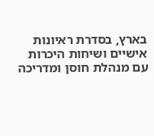בארץ, בסדרת ראיונות אישיים ושיחות היכרות עם מנהלת חוסן ומדריכה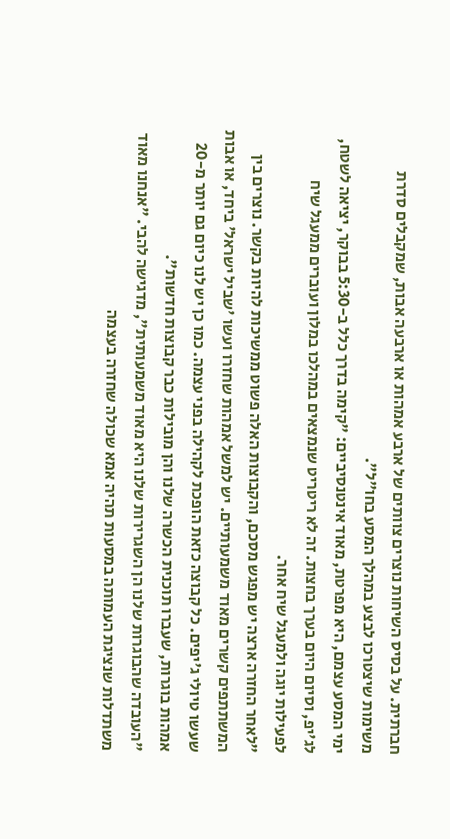חברתית. על בסיס השיחות נוצרים צוותים של ארבע אמהות או ארבעה אבות, שמקבלים סדרת משימות שיצטרכו לבצע במהלך המסע בחו"ל".
ימי המסע עצמם, היא מפרטת, מאוד אינטנסיביים: "קימה בדרך כלל ב-5:30 בבוקר, יציאה לשטח, לג'יפ, וסיום היום בערך בחצות. זה לא ריטריט שנמצאים במהלכו במלון ועוברים ממעגל שיח לפעילות יוגה ולמעגל שיח אחר.
"לאחר החזרה ארצה יש מפגש מסכם, והקבוצות האלה פשוט ממשיכות להיות בקשר. נוצרים בין המשתתפים קשרים מאוד משמעותיים. יש למשל אמהות שחזרו ועשו 'שביל ישראל' ביחד, או אבות שעשו טיולי ג'יפים. כל קבוצה כזאת הופכת לקהילה בפני עצמה. כמו כן יש לנו כיום גם יותר מ-20 אמהות בוגרות, שעברו תוכנית הכשרה שלנו והן מובילות כבר קבוצות חדשות".
"העובדה שהבוגרות שלנו הן השגרירות שלנו היא מאוד משמעותית", מדגישה להבי. "אנחנו מאוד משתדלות שנציגת העמותה במסעות תהיה אמא שכולה שחזרה בעצמה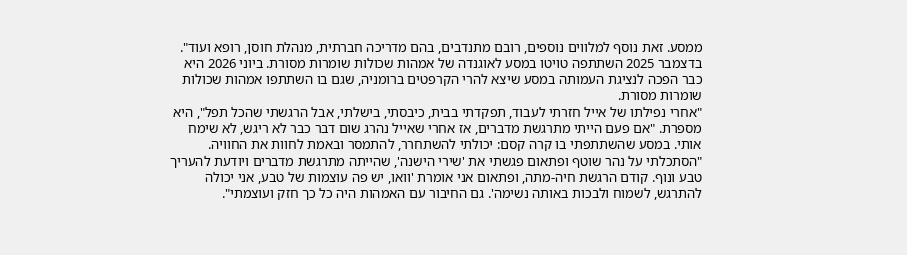ממסע. זאת נוסף למלווים נוספים, רובם מתנדבים, בהם מדריכה חברתית, מנהלת חוסן, רופא ועוד".
בדצמבר 2025 השתתפה טויטו במסע לאוגנדה של אמהות שכולות שומרות מסורת. ביוני 2026 היא כבר הפכה לנציגת העמותה במסע שיצא להרי הקרפטים ברומניה, שגם בו השתתפו אמהות שכולות שומרות מסורת.
"אחרי נפילתו של אייל חזרתי לעבוד, תפקדתי בבית, כיבסתי, בישלתי, אבל הרגשתי שהכל תפל", היא מספרת. "אם פעם הייתי מתרגשת מדברים, אז אחרי שאייל נהרג שום דבר כבר לא ריגש, לא שימח אותי. במסע שהשתתפתי בו קרה קסם: יכולתי להשתחרר, להתמסר ובאמת לחוות את החוויה.
"הסתכלתי על נהר שוטף ופתאום פגשתי את 'שירי הישנה', שהייתה מתרגשת מדברים ויודעת להעריך טבע ונוף. קודם הרגשת חיה-מתה, ופתאום אני אומרת 'וואו, יש פה עוצמות של טבע, אני יכולה להתרגש, לשמוח ולבכות באותה נשימה'. גם החיבור עם האמהות היה כל כך חזק ועוצמתי".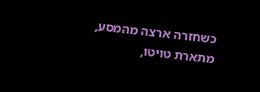כשחזרה ארצה מהמסע, מתארת טויטו,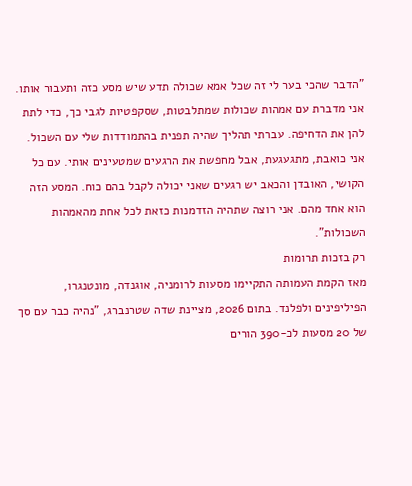"הדבר שהכי בער לי זה שכל אמא שכולה תדע שיש מסע כזה ותעבור אותו. אני מדברת עם אמהות שכולות שמתלבטות, שסקפטיות לגבי כך, כדי לתת להן את הדחיפה. עברתי תהליך שהיה תפנית בהתמודדות שלי עם השכול. אני כואבת, מתגעגעת, אבל מחפשת את הרגעים שמטעינים אותי. עם כל הקושי, האובדן והכאב יש רגעים שאני יכולה לקבל בהם כוח. המסע הזה הוא אחד מהם. אני רוצה שתהיה הזדמנות כזאת לכל אחת מהאמהות השכולות".
רק בזכות תרומות
מאז הקמת העמותה התקיימו מסעות לרומניה, אוגנדה, מונטנגרו, הפיליפינים ולפלנד. בתום 2026, מציינת שדה שטרנברג, "נהיה כבר עם סך של 20 מסעות לכ-390 הורים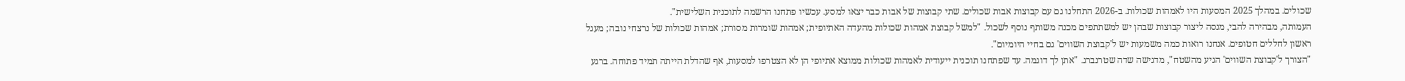שכולים. במהלך 2025 המסעות היו לאמהות שכולות. ב-2026 התחלנו גם עם קבוצות אבות שכולים. שתי קבוצות של אבות כבר יצאו למסע. עכשיו פתחנו הרשמה לתוכנית השלישית".
העמותה, מבהירה להבי, מנסה ליצור קבוצות שבהן יש למשתתפים מכנה משותף נוסף לשכול. "למשל קבוצת אמהות שכולות מהעדה האתיופית; אמהות שומרות מסורת; אמהות שכולות של נרצחי נובה; מעגל ראשון לחללים חטופים. אנחנו רואות כמה משמעות יש ל'קבוצת השווים' גם בחיי היומיום".
"הצורך ל'קבוצת השווים' הגיע מהשטח", מדגישה שדה שטרנברג. "אתן לך דוגמה. עד שפתחנו תוכנית ייעודית לאמהות שכולות ממוצא אתיופי הן לא הצטרפו למסעות, אף שהדלת הייתה תמיד פתוחה. ברגע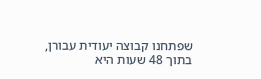שפתחנו קבוצה יעודית עבורן, בתוך 48 שעות היא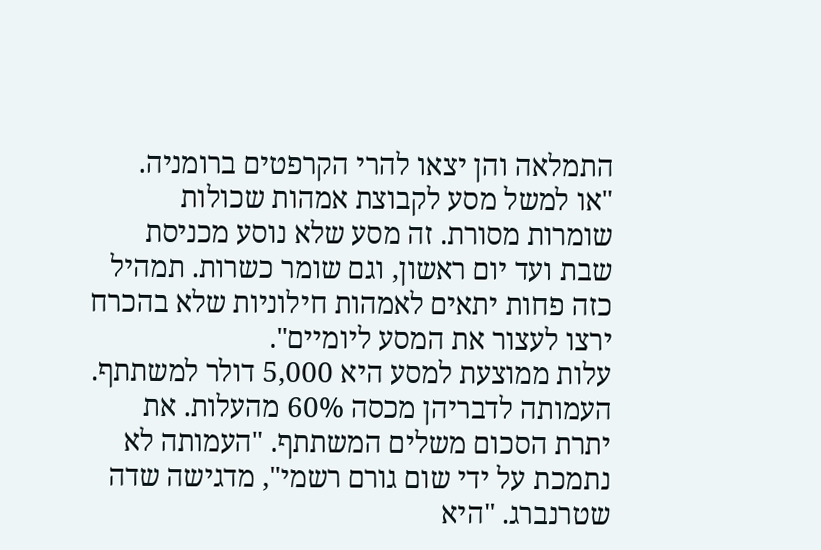התמלאה והן יצאו להרי הקרפטים ברומניה.
"או למשל מסע לקבוצת אמהות שכולות שומרות מסורת. זה מסע שלא נוסע מכניסת שבת ועד יום ראשון, וגם שומר כשרות. תמהיל כזה פחות יתאים לאמהות חילוניות שלא בהכרח ירצו לעצור את המסע ליומיים".
עלות ממוצעת למסע היא 5,000 דולר למשתתף. העמותה לדבריהן מכסה 60% מהעלות. את יתרת הסכום משלים המשתתף. "העמותה לא נתמכת על ידי שום גורם רשמי", מדגישה שדה שטרנברג. "היא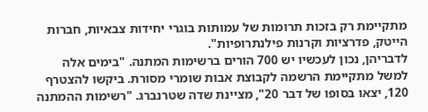מתקיימת רק בזכות תרומות של עמותות בוגרי יחידות צבאיות, חברות הייטק, פדרציות וקרנות פילנתרופיות".
לדבריהן, נכון לעכשיו יש 700 הורים ברשימות המתנה. "בימים אלה למשל מתקיימת הרשמה לקבוצת אבות שומרי מסורת. ביקשו להצטרף 120, יצאו בסופו של דבר 20", מציינת שדה שטרנברג. "רשימות ההמתנה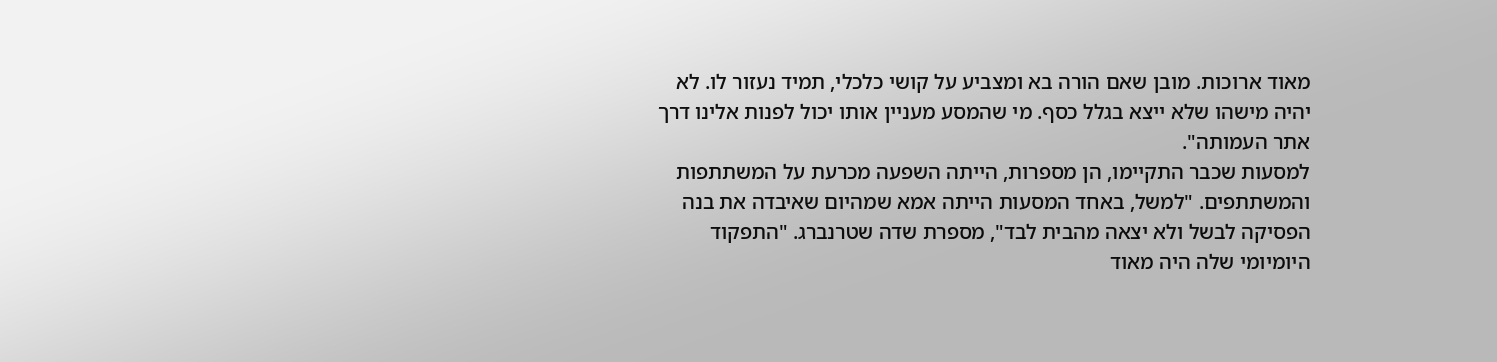מאוד ארוכות. מובן שאם הורה בא ומצביע על קושי כלכלי, תמיד נעזור לו. לא יהיה מישהו שלא ייצא בגלל כסף. מי שהמסע מעניין אותו יכול לפנות אלינו דרך אתר העמותה".
למסעות שכבר התקיימו, הן מספרות, הייתה השפעה מכרעת על המשתתפות והמשתתפים. "למשל, באחד המסעות הייתה אמא שמהיום שאיבדה את בנה הפסיקה לבשל ולא יצאה מהבית לבד", מספרת שדה שטרנברג. "התפקוד היומיומי שלה היה מאוד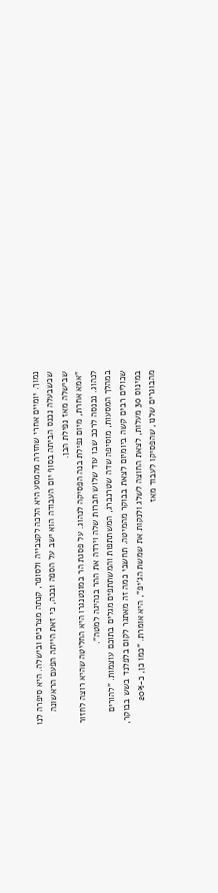נמוך. יומיים אחרי שחזרה מהמסע היא הלכה לקצבייה ולסופר, קנתה מצרכים ובישלה. היא סיפרה לנו שכשבעלה נכנס הביתה בסוף יום העבודה הוא ישב על הספה ובכה, כי זאת הייתה הפעם הראשונה שבישלה מאז נפילת הבן.
"אמא אחרת, מיום נפילת בנה הפסיקה לנהוג. על פסגת הר במונטנגרו היא החליטה שהיא רוצה לחזור לנהוג. נכנסה לרכב שבו עוד שלוש חברות שלה וירדה את ההר בנהיגה למטה".
במהלך המסעות, מוסיפה שדה שטרנברג, המשתתפות והמשתתפים מגלים בתוכם עוצמות. "להורים שכולים רבים קשה ביומיום לצאת בבוקר מהמיטה. תחשבי כמה זה מאתגר לקום בלפלנד בשש בבוקר, במינוס 30 מעלות, לצאת החוצה לשלג ולנקות את שמשת הג'יפ", היא אומרת. "כמו כן, כ-20% מהבוגרים שלנו, שהפסיקו לעבוד מאז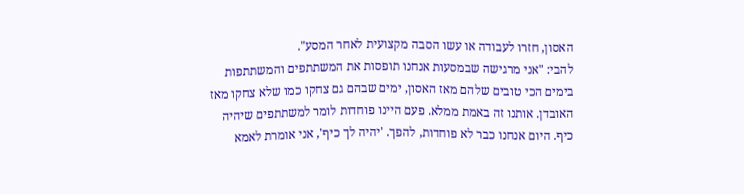האסון, חזרו לעבודה או עשו הסבה מקצועית לאחר המסע".
להבי: "אני מרגישה שבמסעות אנחנו תופסות את המשתתפים והמשתתפות בימים הכי טובים שלהם מאז האסון, ימים שבהם גם צחקו כמו שלא צחקו מאז האובדן. אותנו זה באמת ממלא. פעם היינו פוחדות לומר למשתתפים שיהיה כיף. היום אנחנו כבר לא פוחדות, להפך. 'יהיה לך כיף', אני אומרת לאמא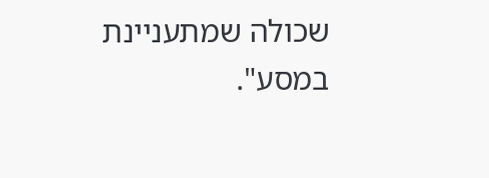שכולה שמתעניינת במסע".